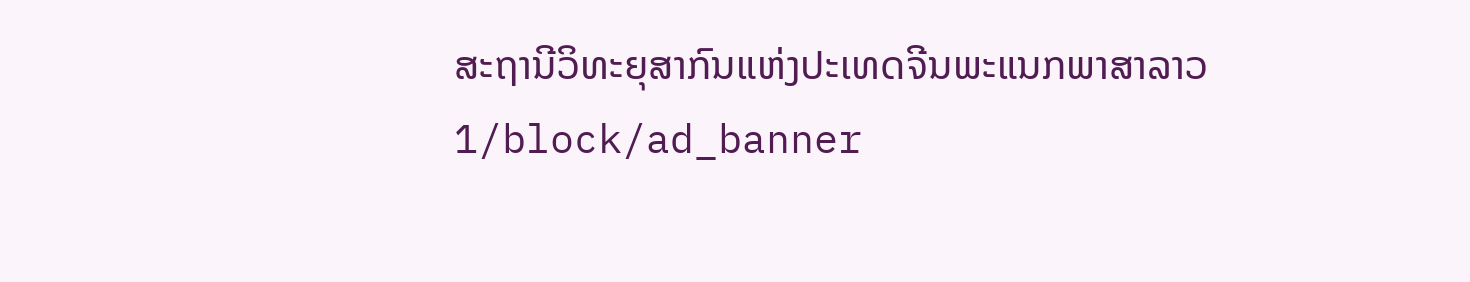ສະຖານີວິທະຍຸສາກົນແຫ່ງປະເທດຈີນພະແນກພາສາລາວ
1/block/ad_banner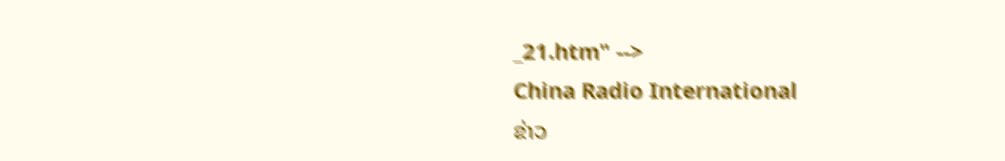_21.htm" -->
China Radio International
ຂ່າວ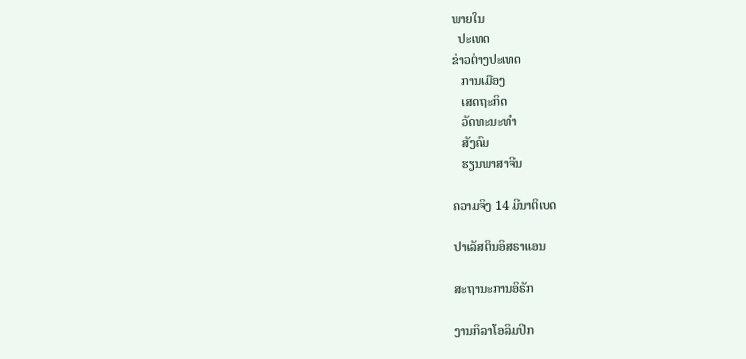ພາຍໃນ
  ປະເທດ
ຂ່າວຕ່າງປະເທດ
   ການເມືອງ
   ເສດຖະກິດ
   ວັດທະນະທຳ
   ສັງຄົມ
   ຮຽນພາສາຈີນ

ຄວາມຈິງ 14 ມີນາຕິເບດ

ປາເລັສຕິນອິສຣາແອນ

ສະຖານະການອິຣັກ

ງານກິລາໂອລິມປິກ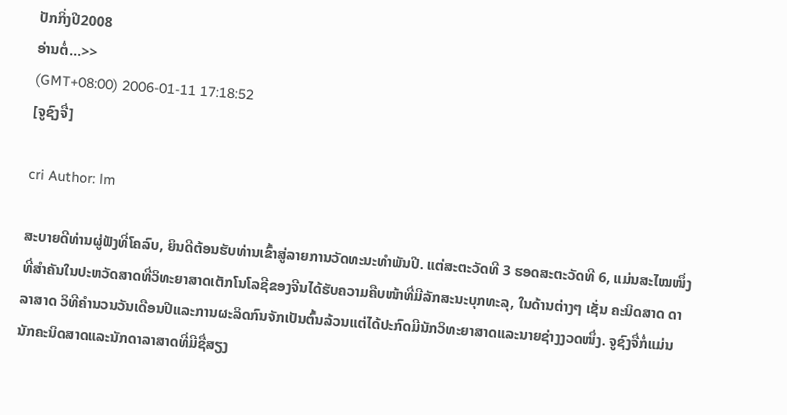ປັກກິ່ງປີ2008
ອ່ານຕໍ່...>>
(GMT+08:00) 2006-01-11 17:18:52
[ຈູຊົງຈື່]

cri Author: lm

ສະບາຍດີທ່ານຜູ່ຟັງທີ່ໂຄລົບ, ຍິນດີຕ້ອນຮັບທ່ານເຂົ້າສູ່ລາຍການວັດທະນະທຳພັນປີ. ແຕ່ສະຕະວັດທີ 3 ຮອດສະຕະວັດທີ 6, ແມ່ນສະໄໝໜຶ່ງທີ່ສຳຄັນໃນປະຫວັດສາດທີ່ວິທະຍາສາດເຕັກໂນໂລຊີຂອງຈີນໄດ້ຮັບຄວາມຄືບໜ້າທີ່ມີລັກສະນະບຸກທະລຸ, ໃນດ້ານຕ່າງໆ ເຊັ່ນ ຄະນິດສາດ ດາລາສາດ ວິທີຄຳນວນວັນເດືອນປີແລະການຜະລິດກົນຈັກເປັນຕົ້ນລ້ວນແຕ່ໄດ້ປະກົດມີນັກວິທະຍາສາດແລະນາຍຊ່າງງວດໜຶ່ງ. ຈູຊົງຈື່ກໍ່ແມ່ນນັກຄະນິດສາດແລະນັກດາລາສາດທີ່ມີຊື່ສຽງ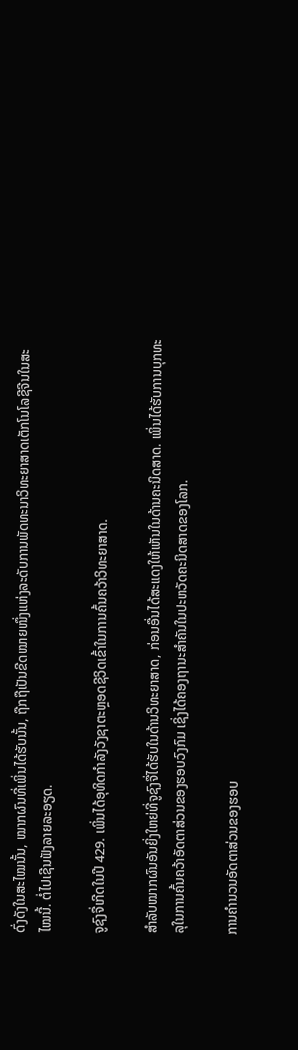ດົ່ງດັງໃນສະໄໝນັ້ນ, ໝາກຜົນທີ່ເພິ່ນໄດ້ຮັບນັ້ນ, ຖືກຖືເປັນຂີດໝາຍໜຶ່ງແຫ່ງລະດັບການພັດທະນາວິທະຍາສາດເຕັກໂນໂລຊີຈີນໃນສະໄໝນີ້. ຕໍ່ໄປເຊີນຟັງລາຍລະອຽດ.

ຈູຊົງຈື່ເກີດໃນປີ 429. ເພິ່ນໄດ້ອຸທິດກຳລັງວັງຊາຕະຫຼອດຊີວິດເຂົ້າໃນການຄົ້ນຄວ້າວິທະຍາສາດ.

ສຳລັບໝາກຜົນອັນຍິ່ງໃຫຍ່ທີ່ຈູຊົງຈື່ໄດ້ຮັບໃນດ້ານວິທະຍາສາດ, ກ່ອນອື່ນໄດ້ສະແດງໃຫ້ເຫັນໃນດ້ານຄະນິດສາດ. ເພິ່ນໄດ້ຮັບການບຸກທະລຸໃນການຄົ້ນຄວ້າອັດຕາສ່ວນຂອງຮອບວົງກົມ ເຊິ່ງໄດ້ຄອງຖານະສຳຄັນໃນປະຫວັດຄະນິດສາດຂອງໂລກ.

ການຄຳນວນອັດຕາສ່ວນຂອງຮອບ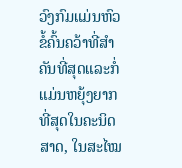ວົງກົມແມ່ນຫົວຂໍ້ຄົ້ນຄວ້າທີ່ສຳຄັນທີ່ສຸດແລະກໍ່ແມ່ນຫຍຸ້ງຍາກທີ່ສຸດໃນຄະນິດສາດ, ໃນສະໄໝ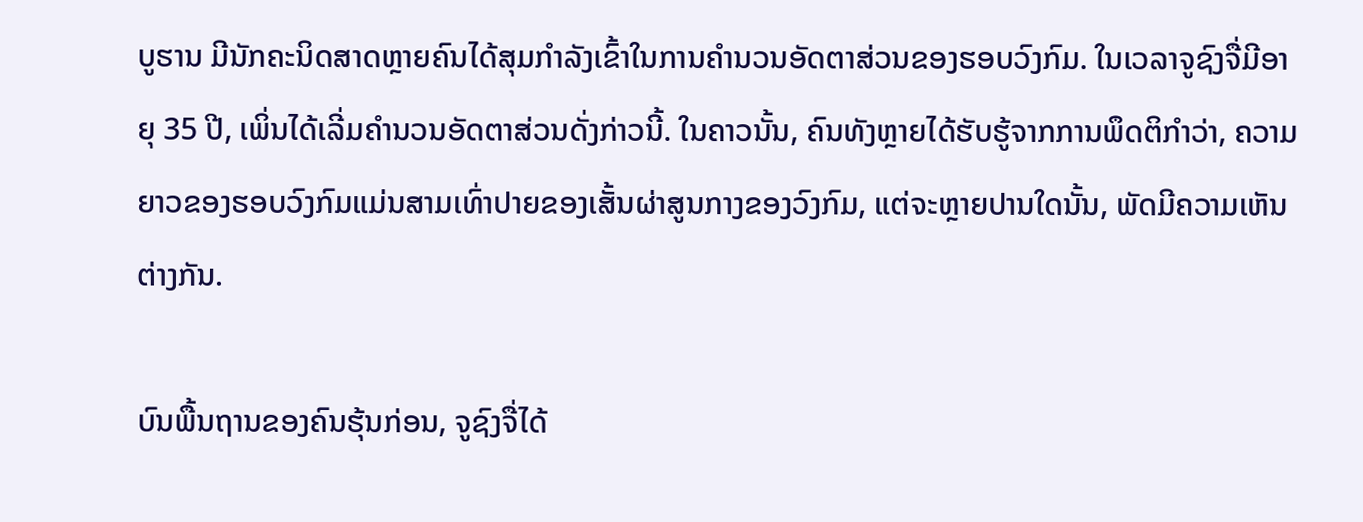ບູຮານ ມີນັກຄະນິດສາດຫຼາຍຄົນໄດ້ສຸມກຳລັງເຂົ້າໃນການຄຳນວນອັດຕາສ່ວນຂອງຮອບວົງກົມ. ໃນເວລາຈູຊົງຈື່ມີອາຍຸ 35 ປີ, ເພິ່ນໄດ້ເລີ່ມຄຳນວນອັດຕາສ່ວນດັ່ງກ່າວນີ້. ໃນຄາວນັ້ນ, ຄົນທັງຫຼາຍໄດ້ຮັບຮູ້ຈາກການພຶດຕິກຳວ່າ, ຄວາມຍາວຂອງຮອບວົງກົມແມ່ນສາມເທົ່າປາຍຂອງເສັ້ນຜ່າສູນກາງຂອງວົງກົມ, ແຕ່ຈະຫຼາຍປານໃດນັ້ນ, ພັດມີຄວາມເຫັນຕ່າງກັນ.

ບົນພື້ນຖານຂອງຄົນຮຸ້ນກ່ອນ, ຈູຊົງຈື່ໄດ້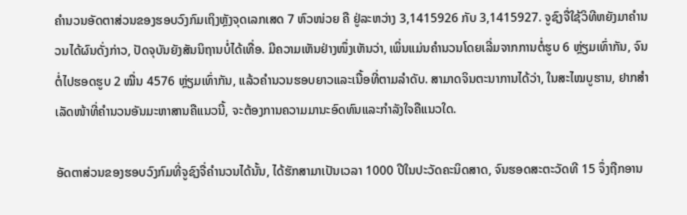ຄຳນວນອັດຕາສ່ວນຂອງຮອບວົງກົມເຖິງຫຼັງຈຸດເລກເສດ 7 ຫົວໜ່ວຍ ຄື ຢູ່ລະຫວ່າງ 3,1415926 ກັບ 3,1415927. ຈູຊົງຈື່ໃຊ້ວິທີຫຍັງມາຄຳນວນໄດ້ຜົນດັ່ງກ່າວ, ປັດຈຸບັນຍັງສັນນິຖານບໍ່ໄດ້ເທື່ອ. ມີຄວາມເຫັນຢ່າງໜຶ່ງເຫັນວ່າ, ເພິ່ນແມ່ນຄຳນວນໂດຍເລີ່ມຈາກການຕໍ່ຮູບ 6 ຫຼ່ຽມເທົ່າກັນ, ຈົນຕໍ່ໄປຮອດຮູບ 2 ໝື່ນ 4576 ຫຼ່ຽມເທົ່າກັນ, ແລ້ວຄຳນວນຮອບຍາວແລະເນື້ອທີ່ຕາມລຳດັບ. ສາມາດຈິນຕະນາການໄດ້ວ່າ, ໃນສະໄໝບູຮານ, ຢາກສຳເລັດໜ້າທີ່ຄຳນວນອັນມະຫາສານຄືແນວນີ້, ຈະຕ້ອງການຄວາມມານະອົດທົນແລະກຳລັງໃຈຄືແນວໃດ.

ອັດຕາສ່ວນຂອງຮອບວົງກົມທີ່ຈູຊົງຈື່ຄຳນວນໄດ້ນັ້ນ, ໄດ້ຮັກສາມາເປັນເວລາ 1000 ປີໃນປະວັດຄະນິດສາດ, ຈົນຮອດສະຕະວັດທີ 15 ຈຶ່ງຖືກອານ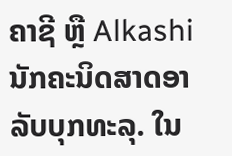ຄາຊີ ຫຼື Alkashi ນັກຄະນິດສາດອາລັບບຸກທະລຸ. ໃນ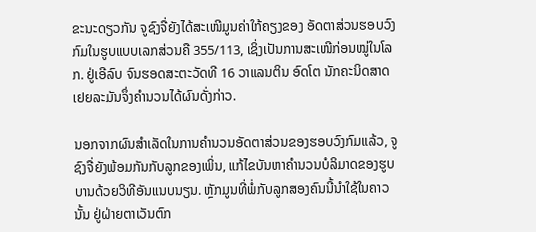ຂະນະດຽວກັນ ຈູຊົງຈື່ຍັງໄດ້ສະເໜີມູນຄ່າໃກ້ຄຽງຂອງ ອັດຕາສ່ວນຮອບວົງກົມໃນຮູບແບບເລກສ່ວນຄື 355/113, ເຊິ່ງເປັນການສະເໜີກ່ອນໝູ່ໃນໂລກ. ຢູ່ເອີລົບ ຈົນຮອດສະຕະວັດທີ 16 ວາແລນຕິນ ອົດໂຕ ນັກຄະນິດສາດເຢຍລະມັນຈຶ່ງຄຳນວນໄດ້ຜົນດັ່ງກ່າວ.

ນອກຈາກຜົນສຳເລັດໃນການຄຳນວນອັດຕາສ່ວນຂອງຮອບວົງກົມແລ້ວ, ຈູຊົງຈື່ຍັງພ້ອມກັນກັບລູກຂອງເພິ່ນ, ແກ້ໄຂບັນຫາຄຳນວນບໍລິມາດຂອງຮູບບານດ້ວຍວິທີອັນແນບນຽນ. ຫຼັກມູນທີ່ພໍ່ກັບລູກສອງຄົນນີ້ນຳໃຊ້ໃນຄາວນັ້ນ ຢູ່ຝ່າຍຕາເວັນຕົກ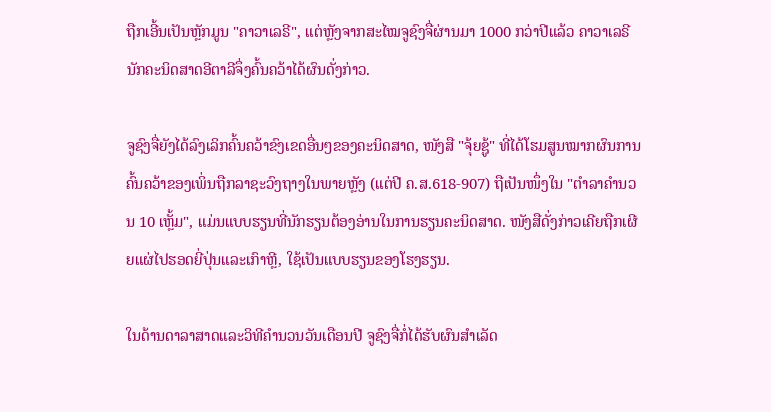ຖືກເອີ້ນເປັນຫຼັກມູນ "ຄາວາເລຣີ", ແຕ່ຫຼັງຈາກສະໄໝຈູຊົງຈື່ຜ່ານມາ 1000 ກວ່າປີແລ້ວ ຄາວາເລຣີ ນັກຄະນິດສາດອີຕາລີຈຶ່ງຄົ້ນຄວ້າໄດ້ຜົນດັ່ງກ່າວ.

ຈູຊົງຈື່ຍັງໄດ້ລົງເລິກຄົ້ນຄວ້າຂົງເຂດອື່ນໆຂອງຄະນິດສາດ, ໜັງສື "ຈຸ້ຍຊູ້" ທີ່ໄດ້ໂຮມສູນໝາກຜົນການຄົ້ນຄວ້າຂອງເພິ່ນຖືກລາຊະວົງຖາງໃນພາຍຫຼັງ (ແຕ່ປີ ຄ.ສ.618-907) ຖືເປັນໜຶ່ງໃນ "ຕຳລາຄຳນວນ 10 ເຫຼັ້ມ", ແມ່ນແບບຮຽນທີ່ນັກຮຽນຕ້ອງອ່ານໃນການຮຽນຄະນິດສາດ. ໜັງສືດັ່ງກ່າວເຄີຍຖືກເຜີຍແຜ່ໄປຮອດຍີ່ປຸ່ນແລະເກົາຫຼີ, ໃຊ້ເປັນແບບຮຽນຂອງໂຮງຮຽນ.

ໃນດ້ານດາລາສາດແລະວິທີຄຳນວນວັນເດືອນປີ ຈູຊົງຈື່ກໍ່ໄດ້ຮັບຜົນສຳເລັດ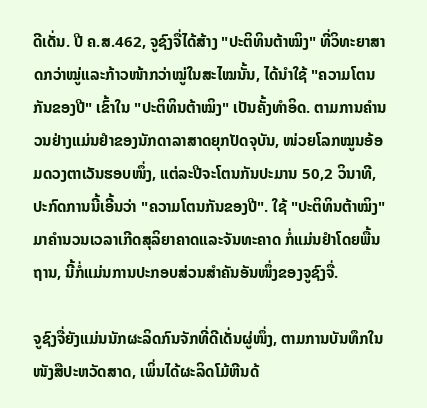ດີເດັ່ນ. ປີ ຄ.ສ.462, ຈູຊົງຈື່ໄດ້ສ້າງ "ປະຕິທິນຕ້າໝິງ" ທີ່ວິທະຍາສາດກວ່າໝູ່ແລະກ້າວໜ້າກວ່າໝູ່ໃນສະໄໝນັ້ນ, ໄດ້ນຳໃຊ້ "ຄວາມໂຕນກັນຂອງປີ" ເຂົ້າໃນ "ປະຕິທິນຕ້າໝິງ" ເປັນຄັ້ງທຳອິດ. ຕາມການຄຳນວນຢ່າງແມ່ນຢຳຂອງນັກດາລາສາດຍຸກປັດຈຸບັນ, ໜ່ວຍໂລກໝູນອ້ອມດວງຕາເວັນຮອບໜຶ່ງ, ແຕ່ລະປີຈະໂຕນກັນປະມານ 50,2 ວິນາທີ, ປະກົດການນີ້ເອີ້ນວ່າ "ຄວາມໂຕນກັນຂອງປີ". ໃຊ້ "ປະຕິທິນຕ້າໝິງ" ມາຄຳນວນເວລາເກີດສຸລິຍາຄາດແລະຈັນທະຄາດ ກໍ່ແມ່ນຢຳໂດຍພື້ນຖານ, ນີ້ກໍ່ແມ່ນການປະກອບສ່ວນສຳຄັນອັນໜຶ່ງຂອງຈູຊົງຈື່.

ຈູຊົງຈື່ຍັງແມ່ນນັກຜະລິດກົນຈັກທີ່ດີເດັ່ນຜູ່ໜຶ່ງ, ຕາມການບັນທຶກໃນໜັງສືປະຫວັດສາດ, ເພິ່ນໄດ້ຜະລິດໂມ້ຫີນດ້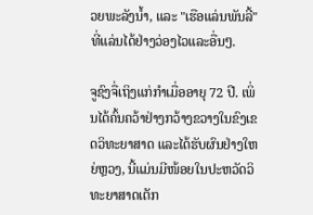ວຍພະລັງນ້ຳ, ແລະ "ເຮືອແລ່ນພັນລີ້" ທີ່ແລ່ນໄດ້ຢ່າງວ່ອງໄວແລະອື່ນໆ.

ຈູຊົງຈື່ເຖິງແກ່ກຳເມື່ອອາຍຸ 72 ປີ. ເພິ່ນໄດ້ຄົ້ນຄວ້າຢ່າງກວ້າງຂວາງໃນຂົງເຂດວິທະຍາສາດ ແລະໄດ້ຮັບຜົນຢ່າງໃຫຍ່ຫຼວງ, ນີ້ແມ່ນມີໜ້ອຍໃນປະຫວັດວິທະຍາສາດເຕັກ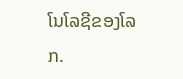ໂນໂລຊີຂອງໂລກ.